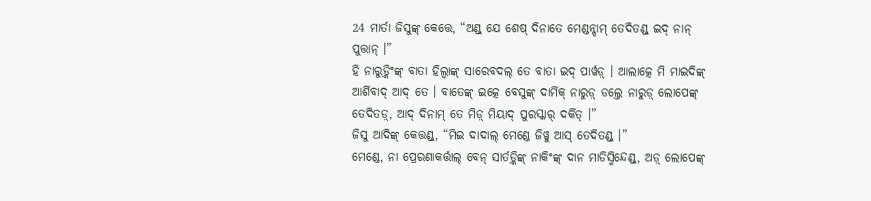24 ମାର୍ତା ଜିସୁଙ୍କ୍ କେତ୍ତେ, “ଅଣ୍ଡ୍ ଯେ ଶେଷ୍ ଦିନାତେ ମେଣ୍ଡନ୍ନ୍ଦାମ୍ ତେଦିତଣ୍ଡ୍ ଇଦ୍ ନାନ୍ ପୁତ୍ତାନ୍ ।”
ହି ନାରୁଡ଼୍କିଂଙ୍କ୍ ବାତା ହିଲ୍ୱାଙ୍କ୍ ସାରେବଦଲ୍ ତେ ବାତା ଇଦ୍ ପାର୍ୱଡ଼୍ । ଆଲାତ୍କେ ମି ମାଇଦିଙ୍କ୍ ଆର୍ଶିବାଦ୍ ଆଦ୍ ତେ । ବାତେଙ୍କ୍ ଇତ୍କେ ବେସୁଙ୍କ୍ ଦାର୍ମିକ୍ ନାରୁଡ଼୍ ଡଲ୍ତେ ନାରୁଡ଼୍ ଲୋପେଙ୍କ୍ ତେଦିତଡ଼୍, ଆଦ୍ ଦିନାମ୍ ତେ ମିଡ଼୍ ମିୟାଦ୍ ପୁରସ୍କାର୍ ଦର୍କିତ୍ ।”
ଜିସୁ ଆଦିଙ୍କ୍ କେତ୍ତଣ୍ଡ୍, “ମିଇ ଦାଦାଲ୍ ମେଣ୍ଡେ ଜିୱୁ ଆସ୍ ତେଦିତଣ୍ଡ୍ ।”
ମେଣ୍ଡେ, ନା ପ୍ରେରଣାକର୍ତ୍ତାଲ୍ ବେନ୍ ସାର୍ତଡ଼୍କିଙ୍କ୍ ନାକିଂଙ୍କ୍ ଦାନ ମାଡିସ୍ମିନ୍ଦେଣ୍ଡ୍, ଅଡ଼୍ ଲୋପେଙ୍କ୍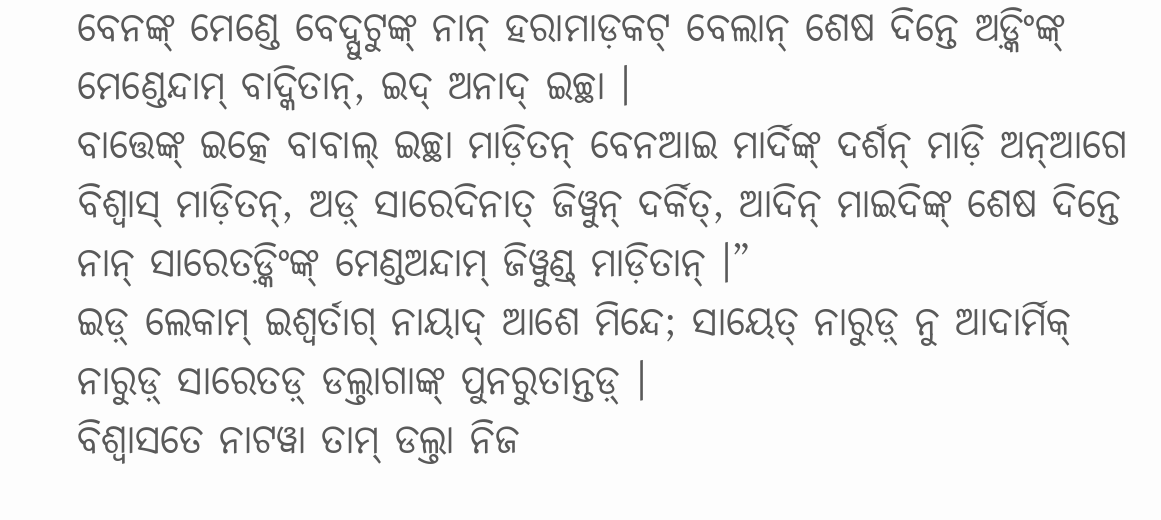ବେନଙ୍କ୍ ମେଣ୍ଡେ ବେଦ୍ପୁଟୁଙ୍କ୍ ନାନ୍ ହରାମାଡ଼କଟ୍ ବେଲାନ୍ ଶେଷ ଦିନ୍ତେ ଅଡ଼୍କିଂଙ୍କ୍ ମେଣ୍ଡେନ୍ଦାମ୍ ବାଦ୍କିତାନ୍, ଇଦ୍ ଅନାଦ୍ ଇଚ୍ଛା ।
ବାତ୍ତେଙ୍କ୍ ଇତ୍କେ ବାବାଲ୍ ଇଚ୍ଛା ମାଡ଼ିତନ୍ ବେନଆଇ ମାର୍ଦିଙ୍କ୍ ଦର୍ଶନ୍ ମାଡ଼ି ଅନ୍ଆଗେ ବିଶ୍ୱାସ୍ ମାଡ଼ିତନ୍, ଅଡ଼୍ ସାରେଦିନାତ୍ ଜିୱୁନ୍ ଦର୍କିତ୍, ଆଦିନ୍ ମାଇଦିଙ୍କ୍ ଶେଷ ଦିନ୍ତେ ନାନ୍ ସାରେତଡ଼୍କିଂଙ୍କ୍ ମେଣ୍ଡଅନ୍ଦାମ୍ ଜିୱୁଣ୍ଡ୍ ମାଡ଼ିତାନ୍ ।”
ଇଡ଼୍ ଲେକାମ୍ ଇଶ୍ୱର୍ତାଗ୍ ନାୟାଦ୍ ଆଶେ ମିନ୍ଦେ; ସାୟେତ୍ ନାରୁଡ଼୍ ନୁ ଆଦାର୍ମିକ୍ ନାରୁଡ଼୍ ସାରେତଡ଼୍ ଡଲ୍ତାଗାଙ୍କ୍ ପୁନରୁତାନ୍ତଡ଼୍ ।
ବିଶ୍ୱାସତେ ନାଟୱା ତାମ୍ ଡଲ୍ତା ନିଜ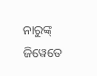ନାରୁଙ୍କ୍ ଜିୱେତେ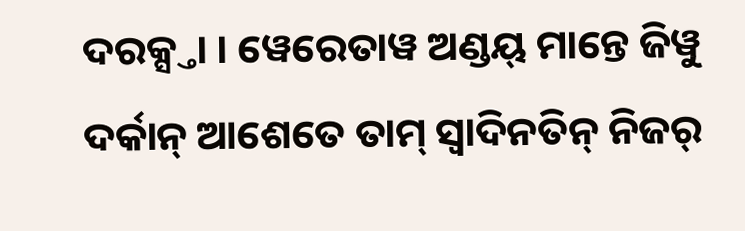ଦରକ୍ସ୍ତା । ୱେରେତାୱ ଅଣ୍ଡୟ୍ ମାନ୍ତେ ଜିୱୁ ଦର୍କାନ୍ ଆଶେତେ ତାମ୍ ସ୍ୱାଦିନତିନ୍ ନିଜର୍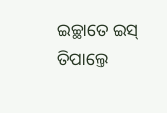ଇଚ୍ଛାତେ ଇସ୍ ତିପାଲ୍ତେ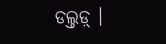ଡଲ୍ତଡ଼୍ ।